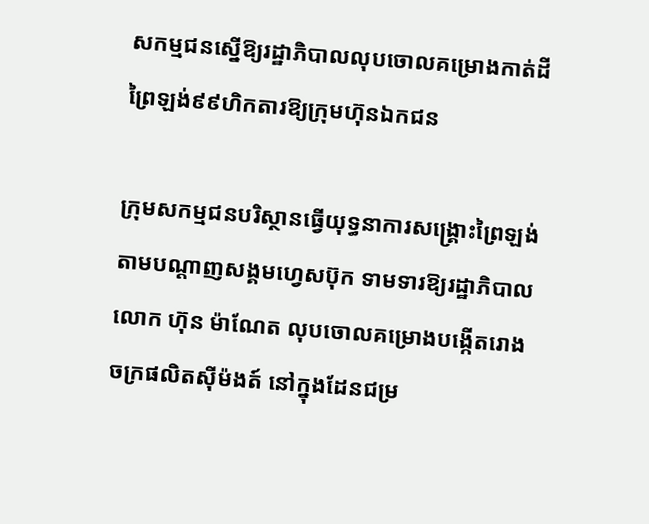សកម្មជនស្នើឱ្យរដ្ឋាភិបាលលុបចោលគម្រោងកាត់ដីព្រៃឡង់៩៩ហិកតារឱ្យក្រុមហ៊ុនឯកជន

ក្រុមសកម្មជនបរិស្ថានធ្វើយុទ្ធនាការសង្គ្រោះព្រៃឡង់ តាមបណ្ដាញសង្គមហ្វេសប៊ុក ទាមទារឱ្យរដ្ឋាភិបាលលោក ហ៊ុន ម៉ាណែត លុបចោលគម្រោងបង្កើតរោងចក្រផលិតស៊ីម៉ងត៍ នៅក្នុងដែនជម្រ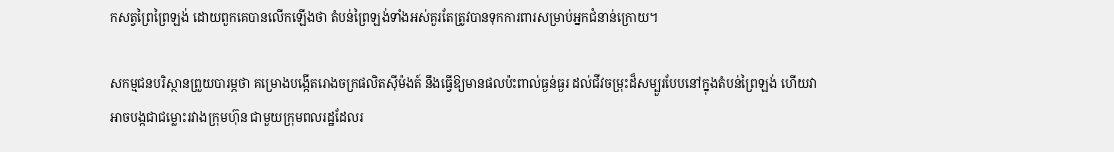កសត្វព្រៃព្រៃឡង់ ដោយពួកគេបានលើកឡើងថា តំបន់ព្រៃឡង់ទាំងអស់គួរតែត្រូវបានទុកការពារសម្រាប់អ្នកជំនាន់ក្រោយ។

សកម្មជនបរិស្ថានព្រួយបារម្ភថា គម្រោងបង្កើតរោងចក្រផលិតស៊ីម៉ងត៍ នឹងធ្វើឱ្យមានផលប៉ះពាល់ធ្ងន់ធ្ងរ ដល់ជីវចម្រុះដ៏សម្បួរបែបនៅក្នុងតំបន់ព្រៃឡង់ ហើយវាអាចបង្កជាជម្លោះរវាងក្រុមហ៊ុន ជាមួយក្រុមពលរដ្ឋដែលរ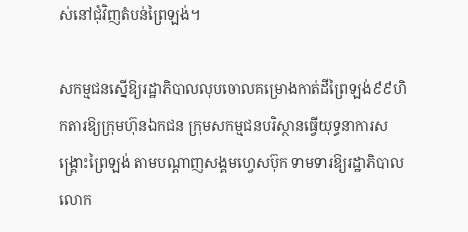ស់នៅជុំវិញតំបន់ព្រៃឡង់។

សកម្មជនស្នើឱ្យរដ្ឋាភិបាលលុបចោលគម្រោងកាត់ដីព្រៃឡង់៩៩ហិកតារឱ្យក្រុមហ៊ុនឯកជន ក្រុមសកម្មជនបរិស្ថានធ្វើយុទ្ធនាការសង្គ្រោះព្រៃឡង់ តាមបណ្ដាញសង្គមហ្វេសប៊ុក ទាមទារឱ្យរដ្ឋាភិបាលលោក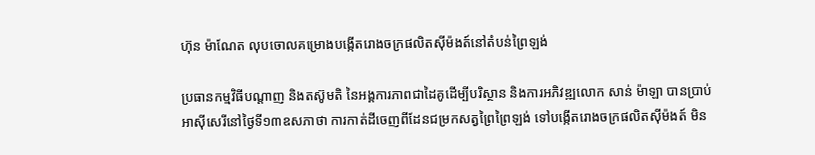ហ៊ុន ម៉ាណែត លុបចោលគម្រោងបង្កើតរោងចក្រផលិតស៊ីម៉ងត៍នៅតំបន់ព្រៃឡង់

ប្រធានកម្មវិធីបណ្តាញ និងតស៊ូមតិ នៃអង្គការភាពជាដៃគូដើម្បីបរិស្ថាន និងការអភិវឌ្ឍលោក សាន់ ម៉ាឡា បានប្រាប់អាស៊ីសេរីនៅថ្ងៃទី១៣ឧសភាថា ការកាត់ដីចេញពីដែនជម្រកសត្វព្រៃព្រៃឡង់ ទៅបង្កើតរោងចក្រផលិតស៊ីម៉ងត៍ មិន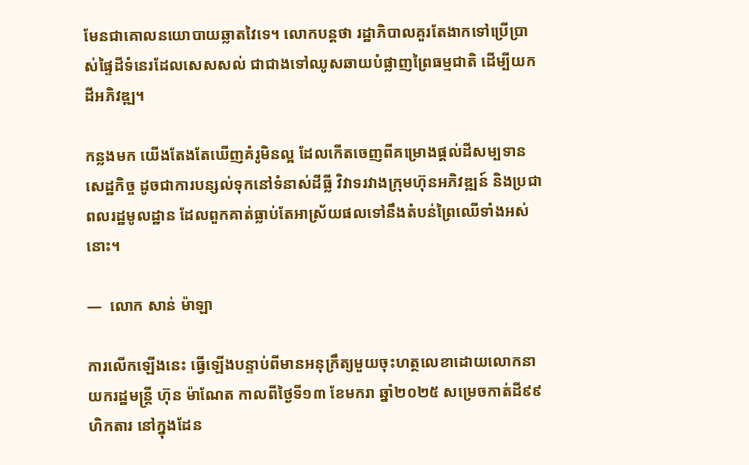មែនជាគោលនយោបាយឆ្លាតវៃទេ។ លោកបន្តថា រដ្ឋាភិបាលគួរតែងាកទៅប្រើប្រាស់ផ្ទៃដីទំនេរដែលសេសសល់ ជាជាងទៅឈូសឆាយបំផ្លាញព្រៃធម្មជាតិ ដើម្បីយកដីអភិវឌ្ឍ។

កន្លងមក យើងតែងតែឃើញគំរូមិនល្អ ដែលកើតចេញពីគម្រោងផ្ដល់ដីសម្បទានសេដ្ឋកិច្ច ដូចជាការបន្សល់ទុកនៅទំនាស់ដីធ្លី វិវាទរវាងក្រុមហ៊ុនអភិវឌ្ឍន៍ និងប្រជាពលរដ្ឋមូលដ្ឋាន ដែលពួកគាត់ធ្លាប់តែអាស្រ័យផលទៅនឹងតំបន់ព្រៃឈើទាំងអស់នោះ។

—  លោក សាន់ ម៉ាឡា

ការលើកឡើងនេះ ធ្វើឡើងបន្ទាប់ពីមានអនុក្រឹត្យមួយចុះហត្ថលេខាដោយលោកនាយករដ្ឋមន្ត្រី ហ៊ុន ម៉ាណែត កាលពីថ្ងៃទី១៣ ខែមករា ឆ្នាំ២០២៥ សម្រេចកាត់ដី៩៩ហិកតារ នៅក្នុងដែន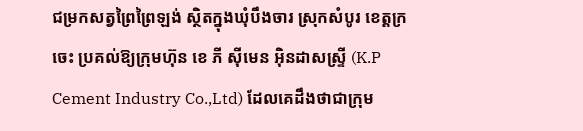ជម្រកសត្វព្រៃព្រៃឡង់ ស្ថិតក្នុងឃុំបឹងចារ ស្រុកសំបូរ ខេត្តក្រចេះ ប្រគល់ឱ្យក្រុមហ៊ុន ខេ ភី ស៊ីមេន អ៊ិនដាសស្ទ្រី (K.P Cement Industry Co.,Ltd) ដែលគេដឹងថាជាក្រុម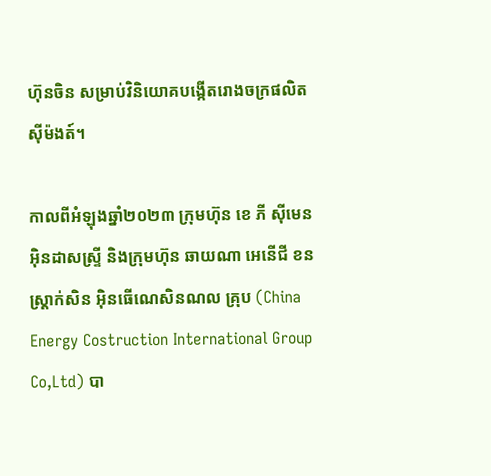ហ៊ុនចិន សម្រាប់វិនិយោគបង្កើតរោងចក្រផលិតស៊ីម៉ងត៍។

កាលពីអំឡុងឆ្នាំ២០២៣ ក្រុមហ៊ុន ខេ ភី ស៊ីមេន អ៊ិនដាសស្ទ្រី និងក្រុមហ៊ុន ឆាយណា អេនើជី ខនស្ដ្រាក់សិន អ៊ិនធើណេសិនណល គ្រុប (China Energy Costruction International Group Co,Ltd) បា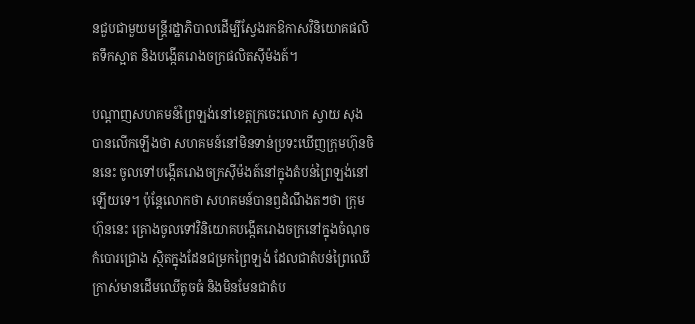នជួបជាមួយមន្ត្រីរដ្ឋាភិបាលដើម្បីស្វែងរកឱកាសវិនិយោគផលិតទឹកស្អាត និងបង្កើតរោងចក្រផលិតស៊ីម៉ងត៍។

បណ្ដាញសហគមន៍ព្រៃឡង់នៅខេត្តក្រចេះលោក ស្វាយ សុង បានលើកឡើងថា សហគមន៍នៅមិនទាន់ប្រទះឃើញក្រុមហ៊ុនចិននេះ ចូលទៅបង្កើតរោងចក្រស៊ីម៉ងត៍នៅក្នុងតំបន់ព្រៃឡង់នៅឡើយទេ។ ប៉ុន្តែលោកថា សហគមន៍បានឭដំណឹងតៗថា ក្រុមហ៊ុននេះ គ្រោងចូលទៅវិនិយោគបង្កើតរោងចក្រនៅក្នុងចំណុចកំបោរជ្រោង ស្ថិតក្នុងដែនជម្រកព្រៃឡង់ ដែលជាតំបន់ព្រៃឈើក្រាស់មានដើមឈើតូចធំ និងមិនមែនជាតំប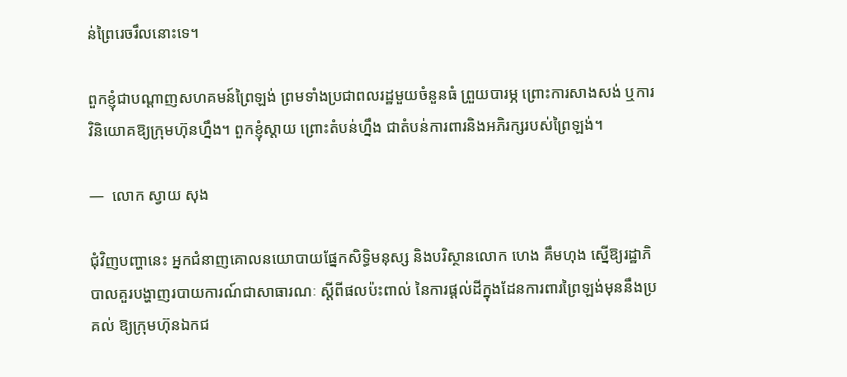ន់ព្រៃរេចរឹលនោះទេ។

ពួកខ្ញុំជាបណ្ដាញសហគមន៍ព្រៃឡង់ ព្រមទាំងប្រជាពលរដ្ឋមួយចំនួនធំ ព្រួយបារម្ភ ព្រោះការសាងសង់ ឬការវិនិយោគឱ្យក្រុមហ៊ុនហ្នឹង។ ពួកខ្ញុំស្ដាយ ព្រោះតំបន់ហ្នឹង ជាតំបន់ការពារនិងអភិរក្សរបស់ព្រៃឡង់។

—  លោក ស្វាយ សុង

ជុំវិញបញ្ហានេះ អ្នកជំនាញគោលនយោបាយផ្នែកសិទ្ធិមនុស្ស និងបរិស្ថានលោក ហេង គឹមហុង ស្នើឱ្យរដ្ឋាភិបាលគួរបង្ហាញរបាយការណ៍ជាសាធារណៈ ស្ដីពីផលប៉ះពាល់ នៃការផ្ដល់ដីក្នុងដែនការពារព្រៃឡង់មុននឹងប្រគល់ ឱ្យក្រុមហ៊ុនឯកជ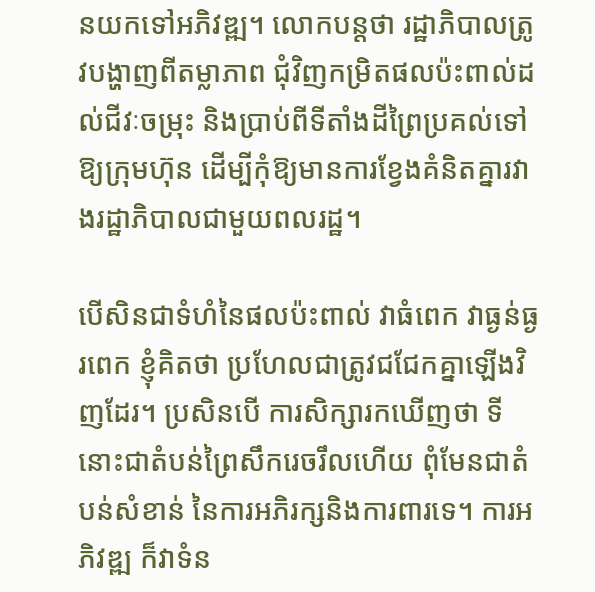នយកទៅអភិវឌ្ឍ។ លោកបន្តថា រដ្ឋាភិបាលត្រូវបង្ហាញពីតម្លាភាព ជុំវិញកម្រិតផលប៉ះពាល់ដល់ជីវៈចម្រុះ និងប្រាប់ពីទីតាំងដីព្រៃប្រគល់ទៅឱ្យក្រុមហ៊ុន ដើម្បីកុំឱ្យមានការខ្វែងគំនិតគ្នារវាងរដ្ឋាភិបាលជាមួយពលរដ្ឋ។

បើសិនជាទំហំនៃផលប៉ះពាល់ វាធំពេក វាធ្ងន់ធ្ងរពេក ខ្ញុំគិតថា ប្រហែលជាត្រូវជជែកគ្នាឡើងវិញដែរ។ ប្រសិនបើ ការសិក្សារកឃើញថា ទីនោះជាតំបន់ព្រៃសឹករេចរឹលហើយ ពុំមែនជាតំបន់សំខាន់ នៃការអភិរក្សនិងការពារទេ។ ការអភិវឌ្ឍ ក៏វាទំន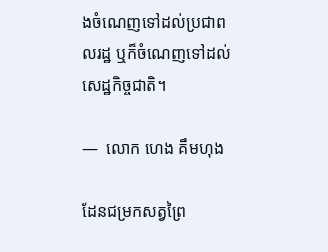ងចំណេញទៅដល់ប្រជាពលរដ្ឋ ឬក៏ចំណេញទៅដល់សេដ្ឋកិច្ចជាតិ។

—  លោក ហេង គឹមហុង

ដែនជម្រកសត្វព្រៃ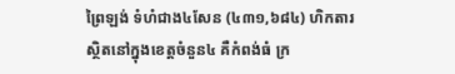ព្រៃឡង់ ទំហំជាង៤សែន (៤៣១,៦៨៤) ហិកតារ ស្ថិតនៅក្នុងខេត្តចំនួន៤ គឺកំពង់ធំ ក្រ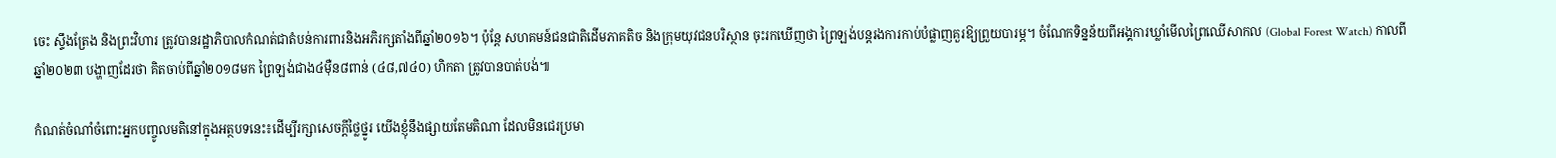ចេះ ស្ទឹងត្រែង និងព្រះវិហារ ត្រូវបានរដ្ឋាភិបាលកំណត់ជាតំបន់ការពារនិងអភិរក្សតាំងពីឆ្នាំ២០១៦។ ប៉ុន្តែ សហគមន៍ជនជាតិដើមភាគតិច និងក្រុមយុវជនបរិស្ថាន ចុះរកឃើញថា ព្រៃឡង់បន្តរងការកាប់បំផ្លាញគួរឱ្យព្រួយបារម្ភ។ ចំណែកទិន្នន័យពីអង្គការឃ្លាំមើលព្រៃឈើសាកល (Global Forest Watch) កាលពីឆ្នាំ២០២៣ បង្ហាញដែរថា គិតចាប់ពីឆ្នាំ២០១៨មក ព្រៃឡង់ជាង៤ម៉ឺន៨ពាន់ (៤៨,៧៤០) ហិកតា ត្រូវបានបាត់បង់៕

កំណត់ចំណាំចំពោះអ្នកបញ្ចូលមតិនៅក្នុងអត្ថបទនេះ៖ដើម្បីរក្សាសេចក្ដីថ្លៃថ្នូរ យើងខ្ញុំនឹងផ្សាយតែមតិណា ដែលមិនជេរប្រមា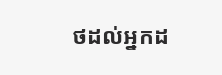ថដល់អ្នកដ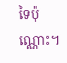ទៃប៉ុណ្ណោះ។